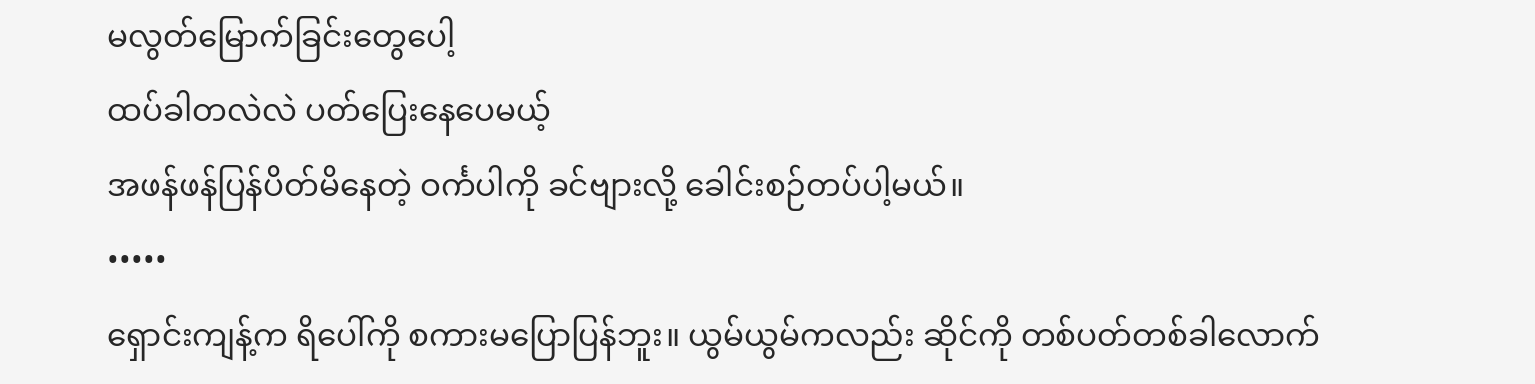မလွတ်မြောက်ခြင်းတွေပေါ့
ထပ်ခါတလဲလဲ ပတ်ပြေးနေပေမယ့်
အဖန်ဖန်ပြန်ပိတ်မိနေတဲ့ ဝင်္ကပါကို ခင်ဗျားလို့ ခေါင်းစဉ်တပ်ပါ့မယ်။
•••••
ရှောင်းကျန့်က ရိပေါ်ကို စကားမပြောပြန်ဘူး။ ယွမ်ယွမ်ကလည်း ဆိုင်ကို တစ်ပတ်တစ်ခါလောက်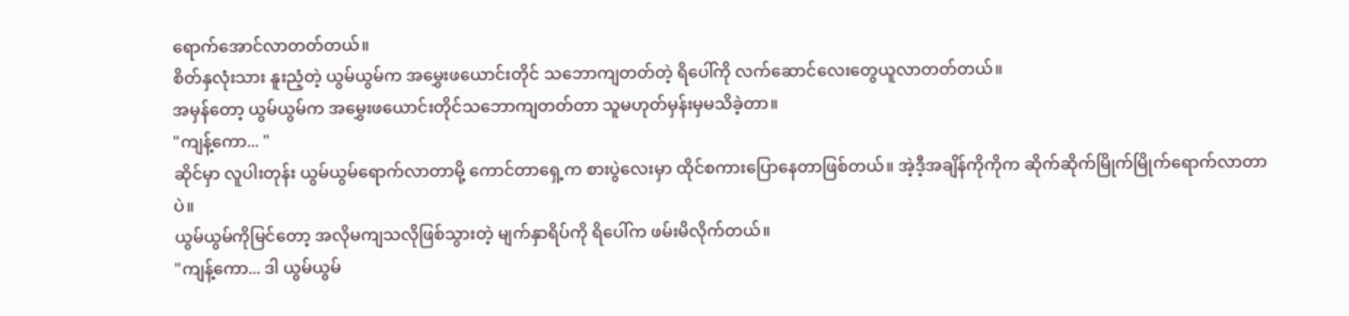ရောက်အောင်လာတတ်တယ်။
စိတ်နှလုံးသား နူးညံ့တဲ့ ယွမ်ယွမ်က အမွှေးဖယောင်းတိုင် သဘောကျတတ်တဲ့ ရိပေါ်ကို လက်ဆောင်လေးတွေယူလာတတ်တယ်။
အမှန်တော့ ယွမ်ယွမ်က အမွှေးဖယောင်းတိုင်သဘောကျတတ်တာ သူမဟုတ်မှန်းမှမသိခဲ့တာ။
"ကျန့်ကော... "
ဆိုင်မှာ လူပါးတုန်း ယွမ်ယွမ်ရောက်လာတာမို့ ကောင်တာရှေ့က စားပွဲလေးမှာ ထိုင်စကားပြောနေတာဖြစ်တယ်။ အဲ့ဒီ့အချိန်ကိုကိုက ဆိုက်ဆိုက်မြိုက်မြိုက်ရောက်လာတာပဲ။
ယွမ်ယွမ်ကိုမြင်တော့ အလိုမကျသလိုဖြစ်သွားတဲ့ မျက်နှာရိပ်ကို ရိပေါ်က ဖမ်းမိလိုက်တယ်။
"ကျန့်ကော... ဒါ ယွမ်ယွမ်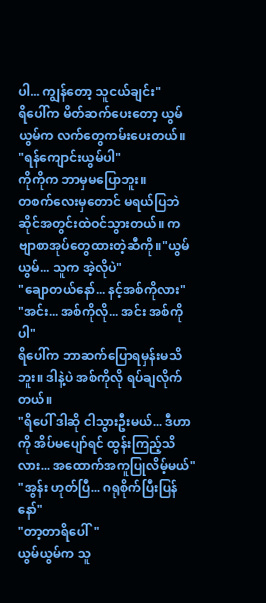ပါ... ကျွန်တော့ သူငယ်ချင်း"
ရိပေါ်က မိတ်ဆက်ပေးတော့ ယွမ်ယွမ်က လက်တွေကမ်းပေးတယ်။
"ရန်ကျောင်းယွမ်ပါ"
ကိုကိုက ဘာမှမပြောဘူး။
တစက်လေးမှတောင် မရယ်ပြဘဲ ဆိုင်အတွင်းထဲဝင်သွားတယ်။ ကဗျာစာအုပ်တွေထားတဲ့ဆီကို။"ယွမ်ယွမ်... သူက အဲ့လိုပဲ"
"ချောတယ်နော်... နင့်အစ်ကိုလား"
"အင်း... အစ်ကိုလို... အင်း အစ်ကိုပါ"
ရိပေါ်က ဘာဆက်ပြောရမှန်းမသိဘူး။ ဒါနဲ့ပဲ အစ်ကိုလို ရပ်ချလိုက်တယ်။
"ရိပေါ် ဒါဆို ငါသွားဦးမယ်... ဒီဟာကို အိပ်မပျော်ရင် ထွန်းကြည့်သိလား... အထောက်အကူပြုလိမ့်မယ်"
"အွန်း ဟုတ်ပြီ... ဂရုစိုက်ပြီးပြန်နော်"
"တာ့တာရိပေါ်"
ယွမ်ယွမ်က သူ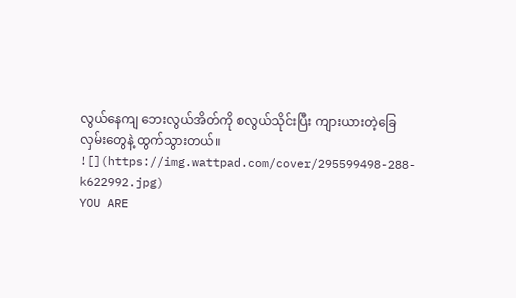လွယ်နေကျ ဘေးလွယ်အိတ်ကို စလွယ်သိုင်းပြီး ကျားယားတဲ့ခြေလှမ်းတွေနဲ့ ထွက်သွားတယ်။
![](https://img.wattpad.com/cover/295599498-288-k622992.jpg)
YOU ARE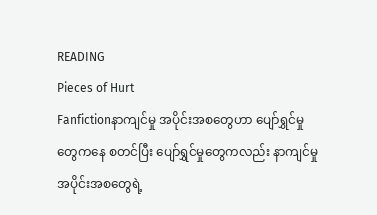READING
Pieces of Hurt
Fanfictionနာကျင်မှု အပိုင်းအစတွေဟာ ပျော်ရွှင်မှုတွေကနေ စတင်ပြီး ပျော်ရွှင်မှုတွေကလည်း နာကျင်မှု အပိုင်းအစတွေရဲ့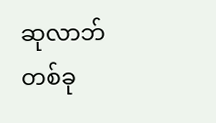ဆုလာဘ်တစ်ခု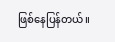ဖြစ်နေပြန်တယ်။